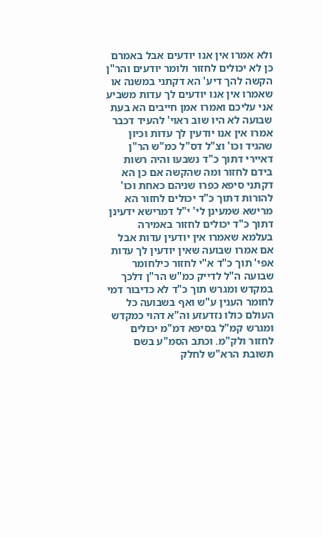ולא אמרו אין אנו יודעים אבל באמרם כן לא יכולים לחזור ולומר יודעים והר"ן הקשה להך דיע' הא דקתני במשנה או שאמרו אין אנו יודעים לך עדות משביע אני עליכם ואמרו אמן חייבים הא בעת שבועה לא היו שוב ראוי' להעיד דכבר אמרו אין אנו יודעין לך עדות וכיון שהגיד וכו' וצ"ל דס"ל כמ"ש הר"ן דאיירי דתוך כ"ד נשבעו והיה רשות בידם לחזור ומה שהקשה אם כן הא דקתני סיפא כפרו שניהם כאחת וכו' להורות דתוך כ"ד יכולים לחזור הא מרישא שמעינן לי' י"ל דמרישא ידעינן דתוך כ"ד יכולים לחזור באמירה בעלמא שאמרו אין יודעין עדות אבל אם אמרו שבועה שאין יודעין לך עדות אפי' תוך כ"ד א"י לחזור כילחומר שבועה ה"ל לדייק כמ"ש הר"ן דלכך במקדש ומגרש תוך כ"ד לא כדיבור דמי לחומר הענין ע"ש ואף בשבועה כל העולם כולו נזדעזע וה"א דהוי כמקדש ומגרש קמ"ל בסיפא דמ"מ יכולים לחזור ולק"מ. וכתב הסמ"ע בשם תשובת הרא"ש לחלק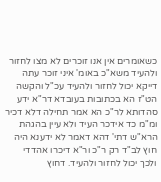כשאומרים אין אנו זוכרים לא מצו לחזור ולהעיד משא"כ באומ' איני זוכר עתה דייקא יכול לחזור ולהעיד עכ"ל והקשה הט"ז הא בכתובות בעובדא דר"א ידע סהדותא לר"כ הא אמר תחילה דלא דכיר ומ"מ כד אידכר העיד ולא עיין בהגהת הרא"ש דתי' דהא דאמר לא ידענא היה חוץ לב"ד רק ר"כ ור"א דיכרו אהדדי ולכך יכול לחזור ולהעיד. דחוץ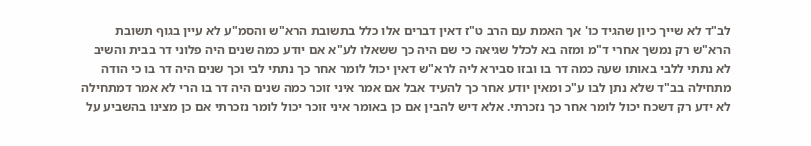לב"ד לא שייך כיון שהגיד כו' אך האמת עם הרב ט"ז דאין דברים אלו כלל בתשובת הרא"ש והסמ"ע לא עיין בגוף תשובת הרא"ש רק נמשך אחרי ד"מ ומזה בא לכלל שגיאה כי שם היה כך ששאלו לע"א אם יודע כמה שנים היה פלוני דר בבית והשיב לא נתתי ללבי באותו שעה כמה דר בו ובזו סבירא ליה לרא"ש דאין יכול לומר אחר כך נתתי לבי וכך שנים היה דר בו כי הודה מתחילה בב"ד שלא נתן לבו ע"כ ומאין יודע אחר כך להעיד אבל אם אמר איני זוכר כמה שנים היה דר בו הרי לא אמר דמתחילה לא ידע רק דשכח יכול לומר אחר כך נזכרתי. אלא דיש להבין אם כן באומר איני זוכר יכול לומר נזכרתי אם כן מצינו בהשביע על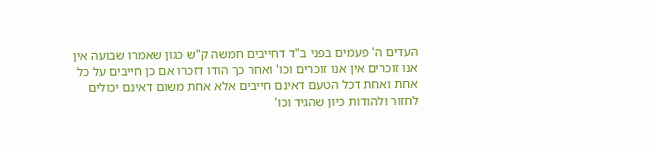העדים ה' פעמים בפני ב"ד דחייבים חמשה ק"ש כגון שאמרו שבועה אין אנו זוכרים אין אנו זוכרים וכו' ואחר כך הודו דזכרו אם כן חייבים על כל אחת ואחת דכל הטעם דאינם חייבים אלא אחת משום דאינם יכולים לחזור ולהודות כיון שהגיד וכו'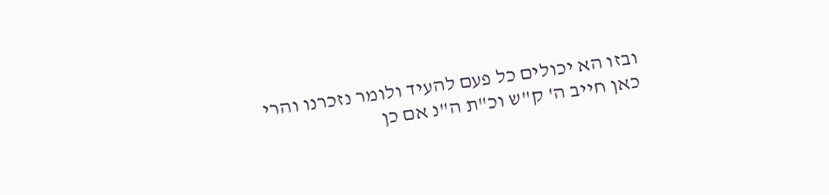ובזו הא יכולים כל פעם להעיד ולומר נזכרנו והרי כאן חייב ה' ק"ש וכ"ת ה"נ אם כן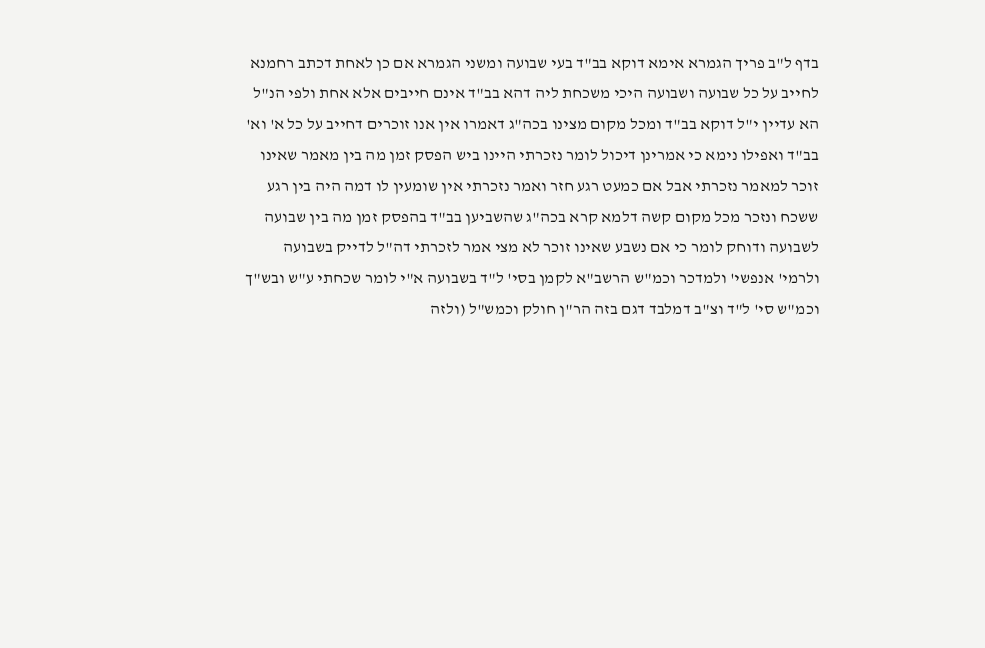בדף ל"ב פריך הגמרא אימא דוקא בב"ד בעי שבועה ומשני הגמרא אם כן לאחת דכתב רחמנא לחייב על כל שבועה ושבועה היכי משכחת ליה דהא בב"ד אינם חייבים אלא אחת ולפי הנ"ל הא עדיין י"ל דוקא בב"ד ומכל מקום מצינו בכה"ג דאמרו אין אנו זוכרים דחייב על כל א' וא' בב"ד ואפילו נימא כי אמרינן דיכול לומר נזכרתי היינו ביש הפסק זמן מה בין מאמר שאינו זוכר למאמר נזכרתי אבל אם כמעט רגע חזר ואמר נזכרתי אין שומעין לו דמה היה בין רגע ששכח ונזכר מכל מקום קשה דלמא קרא בכה"ג שהשביען בב"ד בהפסק זמן מה בין שבועה לשבועה ודוחק לומר כי אם נשבע שאינו זוכר לא מצי אמר לזכרתי דה"ל לדייק בשבועה ולרמי' אנפשי' ולמדכר וכמ"ש הרשב"א לקמן בסי' ל"ד בשבועה א"י לומר שכחתי ע"ש ובש"ך וכמ"ש סי' ל"ד וצ"ב דמלבד דגם בזה הר"ן חולק וכמש"ל (ולזה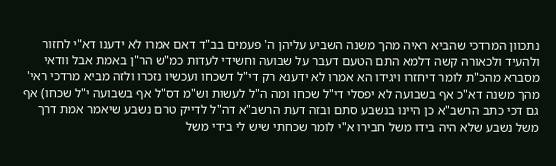נתכוון המרדכי שהביא ראיה מהך משנה השביע עליהן ה' פעמים בב"ד דאם אמרו לא ידענו דא"י לחזור ולהעיד ולכאורה קשה דלמא התם הטעם דעבר על שבועה וחשידי לעדות כמ"ש הר"ן באמת אבל וודאי מסברא מהכ"ת לומר דיחזרו ויגידו הא אמרו לא ידענא רק די"ל דשכחו ועכשיו נזכרו ולזה מביא מרדכי ראי' מהך משנה דא"כ אף בשבועה לא יפסלי די"ל שכחו ומה ה"ל לעשות וש"מ דס"ל אף בשבועה י"ל שכחו) אף גם דכי כתב הרשב"א כן היינו בנשבע סתם ובזה דעת הרשב"א דה"ל לדייק טרם נשבע שיאמר אמת דרך משל נשבע שלא היה בידו משל חבירו א"י לומר שכחתי שיש לי בידי משל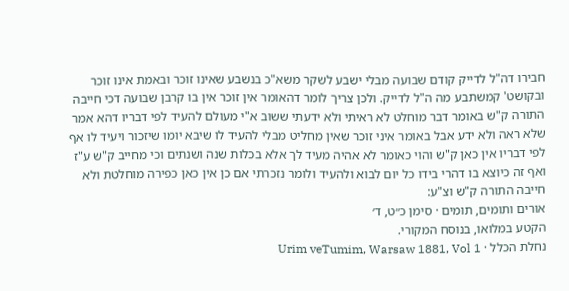חבירו דה"ל לדייק קודם שבועה מבלי ישבע לשקר משא"כ בנשבע שאינו זוכר ובאמת אינו זוכר ובקושט' קמשתבע מה ה"ל לדייק. ולכן צריך לומר דהאומר אין זוכר אין בו קרבן שבועה דכי חייבה התורה ק"ש באומר דבר מוחלט לא ראיתי ולא ידעתי ששוב א"י מעולם להעיד לפי דבריו דהא אמר שלא ראה ולא ידע אבל באומר איני זוכר שאין מחליט מבלי להעיד לו שיבא יומו שיזכור ויעיד לו אף לפי דבריו אין כאן ק"ש והוי כאומר לא אהיה מעיד לך אלא בכלות שנה ושנתים וכי מחייב ק"ש ע"ז ואף זה כיוצא בו דהרי בידו כל יום לבוא ולהעיד ולומר נזכרתי אם כן אין כאן כפירה מוחלטת ולא חייבה התורה ק"ש וצ"ע:
אורים ותומים, תומים · סימן כ״ט, ד׳
הקטע במלואו, בנוסח המקורי.
נחלת הכלל · Urim veTumim, Warsaw 1881, Vol 1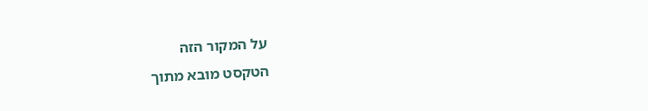על המקור הזה
הטקסט מובא מתוך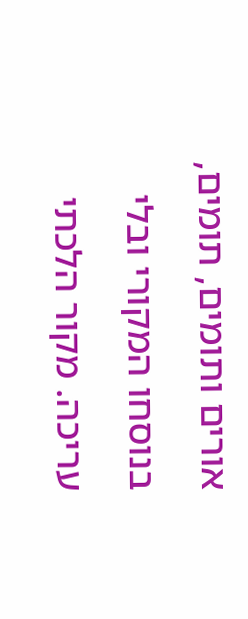אורים ותומים, תומים, בנוסחו המקורי ובלי עריכה. מקור הלכתי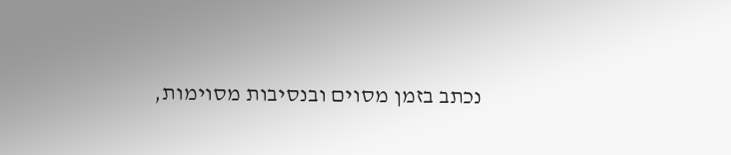נכתב בזמן מסוים ובנסיבות מסוימות,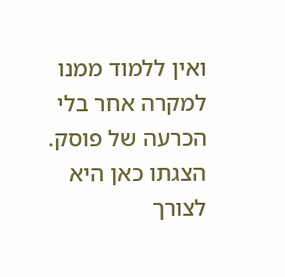ואין ללמוד ממנו למקרה אחר בלי הכרעה של פוסק. הצגתו כאן היא לצורך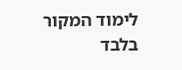לימוד המקור בלבד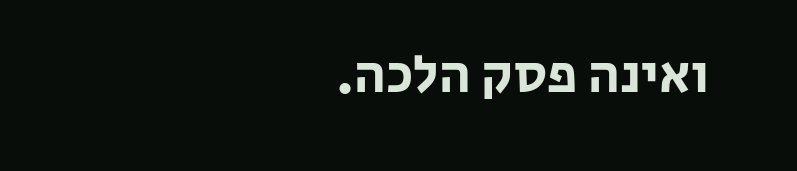ואינה פסק הלכה.